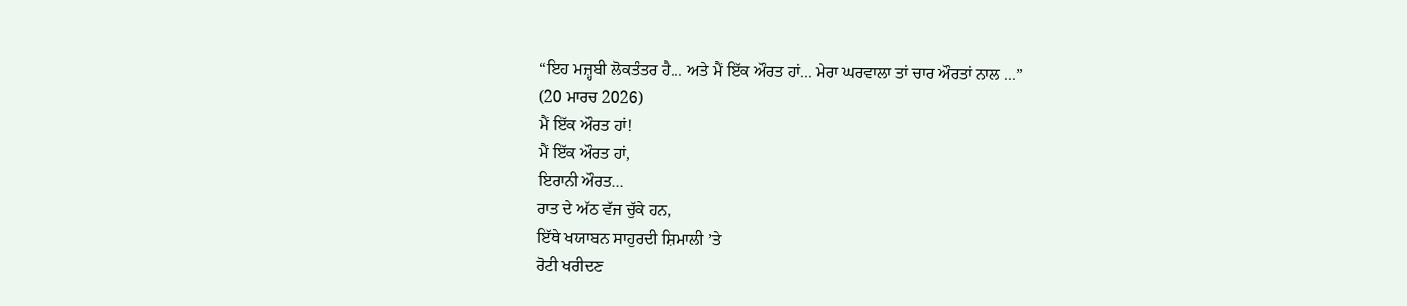“ਇਹ ਮਜ਼੍ਹਬੀ ਲੋਕਤੰਤਰ ਹੈ... ਅਤੇ ਮੈਂ ਇੱਕ ਔਰਤ ਹਾਂ... ਮੇਰਾ ਘਰਵਾਲਾ ਤਾਂ ਚਾਰ ਔਰਤਾਂ ਨਾਲ ...”
(20 ਮਾਰਚ 2026)
ਮੈਂ ਇੱਕ ਔਰਤ ਹਾਂ!
ਮੈਂ ਇੱਕ ਔਰਤ ਹਾਂ,
ਇਰਾਨੀ ਔਰਤ...
ਰਾਤ ਦੇ ਅੱਠ ਵੱਜ ਚੁੱਕੇ ਹਨ,
ਇੱਥੇ ਖਯਾਬਨ ਸਾਹੁਰਦੀ ਸ਼ਿਮਾਲੀ ’ਤੇ
ਰੋਟੀ ਖਰੀਦਣ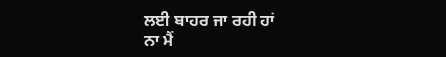ਲਈ ਬਾਹਰ ਜਾ ਰਹੀ ਹਾਂ
ਨਾ ਮੈਂ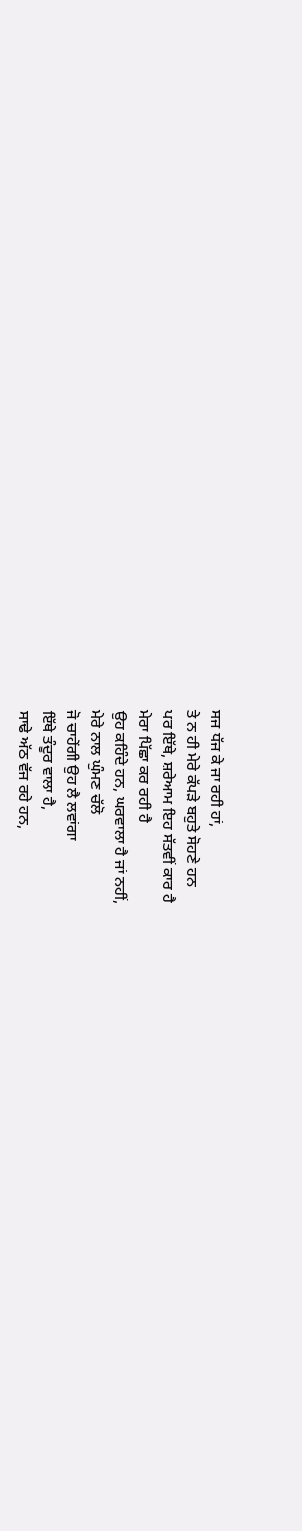ਸਜ ਧੱਜ ਕੇ ਜਾ ਰਹੀ ਹਾਂ,
ਤੇ ਨ ਹੀ ਮੇਰੇ ਕੱਪੜੇ ਬਹੁਤੇ ਸੋਹਣੇ ਹਨ
ਪਰ ਇੱਥੇ, ਸ਼ਰੇਆਮ ਇਹ ਸੱਤਵੀਂ ਕਾਰ ਹੈ
ਮੇਰਾ ਪਿੱਛਾ ਕਰ ਰਹੀ ਹੈ
ਉਹ ਕਹਿੰਦੇ ਹਨ, ਘਰਵਾਲਾ ਹੈ ਜਾਂ ਨਹੀਂ,
ਮੇਰੇ ਨਾਲ ਘੁੰਮਣ ਚੱਲੋ
ਜੋ ਚਾਹੇਂਗੀ ਉਹ ਲੈ ਲਵਾਂਗਾ
ਇੱਥੇ ਤੰਦੂਰ ਵਾਲਾ ਹੈ,
ਸਾਢੇ ਅੱਠ ਵੱਜ ਰਹੇ ਹਨ,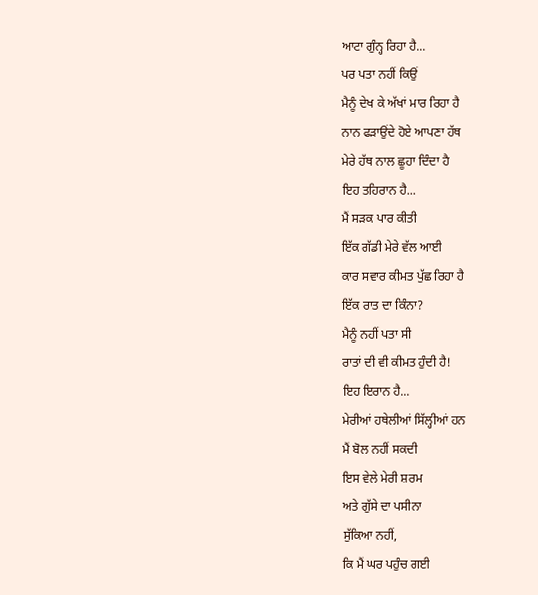ਆਟਾ ਗੁੰਨ੍ਹ ਰਿਹਾ ਹੈ...
ਪਰ ਪਤਾ ਨਹੀਂ ਕਿਉਂ
ਮੈਨੂੰ ਦੇਖ ਕੇ ਅੱਖਾਂ ਮਾਰ ਰਿਹਾ ਹੈ
ਨਾਨ ਫੜਾਉਂਦੇ ਹੋਏ ਆਪਣਾ ਹੱਥ
ਮੇਰੇ ਹੱਥ ਨਾਲ ਛੂਹਾ ਦਿੰਦਾ ਹੈ
ਇਹ ਤਹਿਰਾਨ ਹੈ...
ਮੈਂ ਸੜਕ ਪਾਰ ਕੀਤੀ
ਇੱਕ ਗੱਡੀ ਮੇਰੇ ਵੱਲ ਆਈ
ਕਾਰ ਸਵਾਰ ਕੀਮਤ ਪੁੱਛ ਰਿਹਾ ਹੈ
ਇੱਕ ਰਾਤ ਦਾ ਕਿੰਨਾ?
ਮੈਨੂੰ ਨਹੀਂ ਪਤਾ ਸੀ
ਰਾਤਾਂ ਦੀ ਵੀ ਕੀਮਤ ਹੁੰਦੀ ਹੈ!
ਇਹ ਇਰਾਨ ਹੈ...
ਮੇਰੀਆਂ ਹਥੇਲੀਆਂ ਸਿੱਲ੍ਹੀਆਂ ਹਨ
ਮੈਂ ਬੋਲ ਨਹੀਂ ਸਕਦੀ
ਇਸ ਵੇਲੇ ਮੇਰੀ ਸ਼ਰਮ
ਅਤੇ ਗੁੱਸੇ ਦਾ ਪਸੀਨਾ
ਸੁੱਕਿਆ ਨਹੀਂ,
ਕਿ ਮੈਂ ਘਰ ਪਹੁੰਚ ਗਈ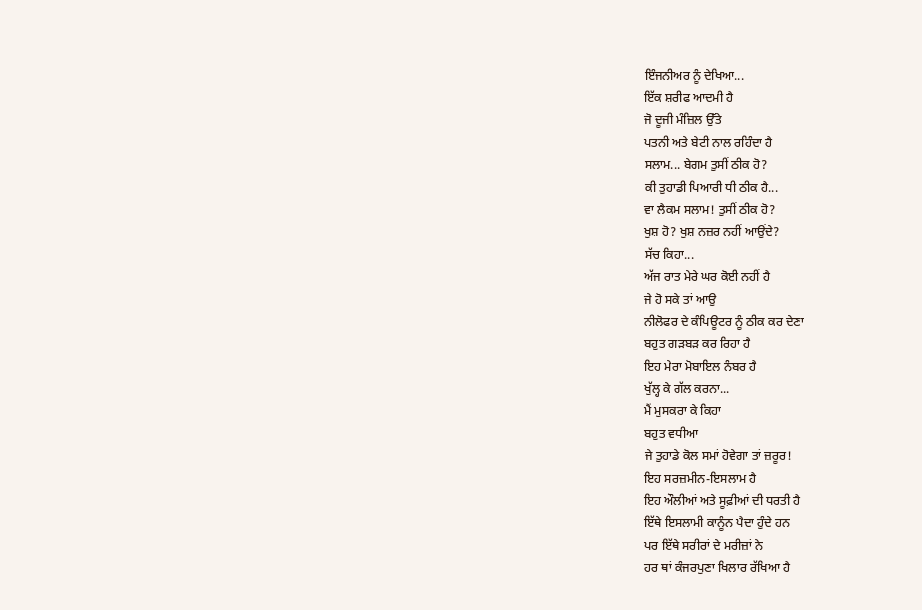ਇੰਜਨੀਅਰ ਨੂੰ ਦੇਖਿਆ...
ਇੱਕ ਸ਼ਰੀਫ ਆਦਮੀ ਹੈ
ਜੋ ਦੂਜੀ ਮੰਜ਼ਿਲ ਉੱਤੇ
ਪਤਨੀ ਅਤੇ ਬੇਟੀ ਨਾਲ ਰਹਿੰਦਾ ਹੈ
ਸਲਾਮ... ਬੇਗਮ ਤੁਸੀਂ ਠੀਕ ਹੋ?
ਕੀ ਤੁਹਾਡੀ ਪਿਆਰੀ ਧੀ ਠੀਕ ਹੈ...
ਵਾ ਲੈਕਮ ਸਲਾਮ! ਤੁਸੀਂ ਠੀਕ ਹੋ?
ਖੁਸ਼ ਹੋ? ਖੁਸ਼ ਨਜ਼ਰ ਨਹੀਂ ਆਉਂਦੇ?
ਸੱਚ ਕਿਹਾ...
ਅੱਜ ਰਾਤ ਮੇਰੇ ਘਰ ਕੋਈ ਨਹੀਂ ਹੈ
ਜੇ ਹੋ ਸਕੇ ਤਾਂ ਆਉ
ਨੀਲੋਫਰ ਦੇ ਕੰਪਿਊਟਰ ਨੂੰ ਠੀਕ ਕਰ ਦੇਣਾ
ਬਹੁਤ ਗੜਬੜ ਕਰ ਰਿਹਾ ਹੈ
ਇਹ ਮੇਰਾ ਮੋਬਾਇਲ ਨੰਬਰ ਹੈ
ਖੁੱਲ੍ਹ ਕੇ ਗੱਲ ਕਰਨਾ...
ਮੈਂ ਮੁਸਕਰਾ ਕੇ ਕਿਹਾ
ਬਹੁਤ ਵਧੀਆ
ਜੇ ਤੁਹਾਡੇ ਕੋਲ ਸਮਾਂ ਹੋਵੇਗਾ ਤਾਂ ਜ਼ਰੂਰ!
ਇਹ ਸਰਜ਼ਮੀਨ-ਇਸਲਾਮ ਹੈ
ਇਹ ਔਲੀਆਂ ਅਤੇ ਸੂਫ਼ੀਆਂ ਦੀ ਧਰਤੀ ਹੈ
ਇੱਥੇ ਇਸਲਾਮੀ ਕਾਨੂੰਨ ਪੈਦਾ ਹੁੰਦੇ ਹਨ
ਪਰ ਇੱਥੇ ਸਰੀਰਾਂ ਦੇ ਮਰੀਜ਼ਾਂ ਨੇ
ਹਰ ਥਾਂ ਕੰਜਰਪੁਣਾ ਖਿਲਾਰ ਰੱਖਿਆ ਹੈ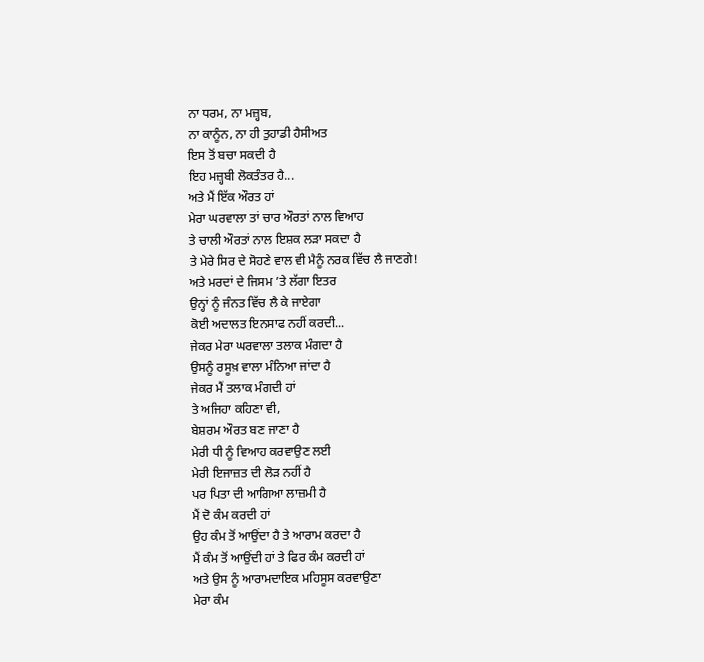ਨਾ ਧਰਮ, ਨਾ ਮਜ਼੍ਹਬ,
ਨਾ ਕਾਨੂੰਨ, ਨਾ ਹੀ ਤੁਹਾਡੀ ਹੈਸੀਅਤ
ਇਸ ਤੋਂ ਬਚਾ ਸਕਦੀ ਹੈ
ਇਹ ਮਜ਼੍ਹਬੀ ਲੋਕਤੰਤਰ ਹੈ...
ਅਤੇ ਮੈਂ ਇੱਕ ਔਰਤ ਹਾਂ
ਮੇਰਾ ਘਰਵਾਲਾ ਤਾਂ ਚਾਰ ਔਰਤਾਂ ਨਾਲ ਵਿਆਹ
ਤੇ ਚਾਲੀ ਔਰਤਾਂ ਨਾਲ ਇਸ਼ਕ ਲੜਾ ਸਕਦਾ ਹੈ
ਤੇ ਮੇਰੇ ਸਿਰ ਦੇ ਸੋਹਣੇ ਵਾਲ ਵੀ ਮੈਨੂੰ ਨਰਕ ਵਿੱਚ ਲੈ ਜਾਣਗੇ!
ਅਤੇ ਮਰਦਾਂ ਦੇ ਜਿਸਮ ’ਤੇ ਲੱਗਾ ਇਤਰ
ਉਨ੍ਹਾਂ ਨੂੰ ਜੰਨਤ ਵਿੱਚ ਲੈ ਕੇ ਜਾਏਗਾ
ਕੋਈ ਅਦਾਲਤ ਇਨਸਾਫ ਨਹੀਂ ਕਰਦੀ...
ਜੇਕਰ ਮੇਰਾ ਘਰਵਾਲਾ ਤਲਾਕ ਮੰਗਦਾ ਹੈ
ਉਸਨੂੰ ਰਸੂਖ਼ ਵਾਲਾ ਮੰਨਿਆ ਜਾਂਦਾ ਹੈ
ਜੇਕਰ ਮੈਂ ਤਲਾਕ ਮੰਗਦੀ ਹਾਂ
ਤੇ ਅਜਿਹਾ ਕਹਿਣਾ ਵੀ,
ਬੇਸ਼ਰਮ ਔਰਤ ਬਣ ਜਾਣਾ ਹੈ
ਮੇਰੀ ਧੀ ਨੂੰ ਵਿਆਹ ਕਰਵਾਉਣ ਲਈ
ਮੇਰੀ ਇਜਾਜ਼ਤ ਦੀ ਲੋੜ ਨਹੀਂ ਹੈ
ਪਰ ਪਿਤਾ ਦੀ ਆਗਿਆ ਲਾਜ਼ਮੀ ਹੈ
ਮੈਂ ਦੋ ਕੰਮ ਕਰਦੀ ਹਾਂ
ਉਹ ਕੰਮ ਤੋਂ ਆਉਂਦਾ ਹੈ ਤੇ ਆਰਾਮ ਕਰਦਾ ਹੈ
ਮੈਂ ਕੰਮ ਤੋਂ ਆਉਂਦੀ ਹਾਂ ਤੇ ਫਿਰ ਕੰਮ ਕਰਦੀ ਹਾਂ
ਅਤੇ ਉਸ ਨੂੰ ਆਰਾਮਦਾਇਕ ਮਹਿਸੂਸ ਕਰਵਾਉਣਾ
ਮੇਰਾ ਕੰਮ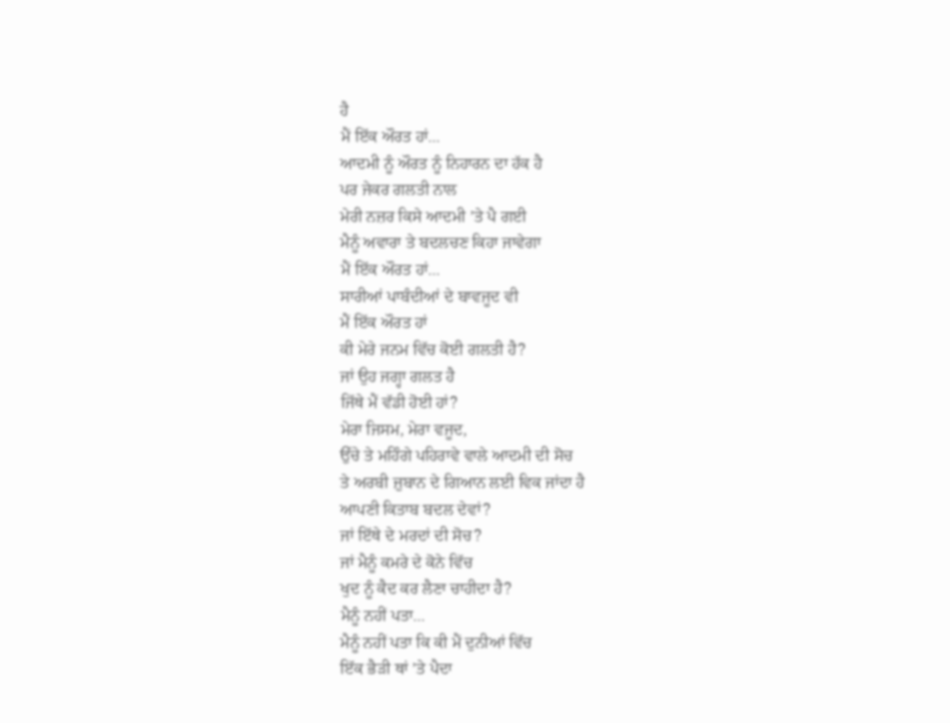ਹੈ
ਮੈਂ ਇੱਕ ਔਰਤ ਹਾਂ...
ਆਦਮੀ ਨੂੰ ਔਰਤ ਨੂੰ ਨਿਹਾਰਨ ਦਾ ਹੱਕ ਹੈ
ਪਰ ਜੇਕਰ ਗਲਤੀ ਨਾਲ
ਮੇਰੀ ਨਜ਼ਰ ਕਿਸੇ ਆਦਮੀ ’ਤੇ ਪੈ ਗਈ
ਮੈਨੂੰ ਅਵਾਰਾ ਤੇ ਬਦਲਚਣ ਕਿਹਾ ਜਾਵੇਗਾ
ਮੈਂ ਇੱਕ ਔਰਤ ਹਾਂ...
ਸਾਰੀਆਂ ਪਾਬੰਦੀਆਂ ਦੇ ਬਾਵਜੂਦ ਵੀ
ਮੈਂ ਇੱਕ ਔਰਤ ਹਾਂ
ਕੀ ਮੇਰੇ ਜਨਮ ਵਿੱਚ ਕੋਈ ਗਲਤੀ ਹੈ?
ਜਾਂ ਉਹ ਜਗ੍ਹਾ ਗਲਤ ਹੈ
ਜਿੱਥੇ ਮੈਂ ਵੱਡੀ ਹੋਈ ਹਾਂ?
ਮੇਰਾ ਜਿਸਮ, ਮੇਰਾ ਵਜੂਦ,
ਉੱਚੇ ਤੇ ਮਹਿੰਗੇ ਪਹਿਰਾਵੇ ਵਾਲੇ ਆਦਮੀ ਦੀ ਸੋਚ
ਤੇ ਅਰਬੀ ਜ਼ੁਬਾਨ ਦੇ ਗਿਆਨ ਲਈ ਵਿਕ ਜਾਂਦਾ ਹੈ
ਆਪਣੀ ਕਿਤਾਬ ਬਦਲ ਦੇਵਾਂ?
ਜਾਂ ਇੱਥੇ ਦੇ ਮਰਦਾਂ ਦੀ ਸੋਚ?
ਜਾਂ ਮੈਨੂੰ ਕਮਰੇ ਦੇ ਕੋਨੇ ਵਿੱਚ
ਖੁਦ ਨੂੰ ਕੈਦ ਕਰ ਲੈਣਾ ਚਾਹੀਦਾ ਹੈ?
ਮੈਨੂੰ ਨਹੀਂ ਪਤਾ...
ਮੈਨੂੰ ਨਹੀਂ ਪਤਾ ਕਿ ਕੀ ਮੈਂ ਦੁਨੀਆਂ ਵਿੱਚ
ਇੱਕ ਭੈੜੀ ਥਾਂ ’ਤੇ ਪੈਦਾ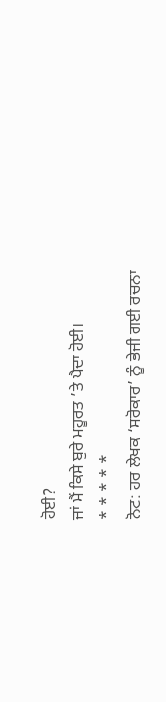ਹੋਈ?
ਜਾਂ ਮੈਂ ਕਿਸੇ ਬੁਰੇ ਮਹੂਰਤ ’ਤੇ ਪੈਦਾ ਹੋਈ।
* * * * *
ਨੋਟ: ਹਰ ਲੇਖਕ ‘ਸਰੋਕਾਰ’ ਨੂੰ ਭੇਜੀ ਗਈ ਰਚਨਾ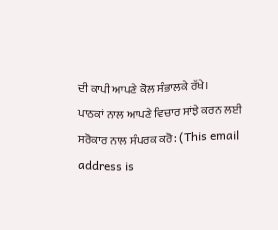ਦੀ ਕਾਪੀ ਆਪਣੇ ਕੋਲ ਸੰਭਾਲਕੇ ਰੱਖੇ।
ਪਾਠਕਾਂ ਨਾਲ ਆਪਣੇ ਵਿਚਾਰ ਸਾਂਝੇ ਕਰਨ ਲਈ ਸਰੋਕਾਰ ਨਾਲ ਸੰਪਰਕ ਕਰੋ: (This email address is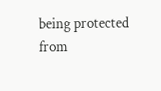being protected from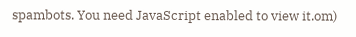spambots. You need JavaScript enabled to view it.om)